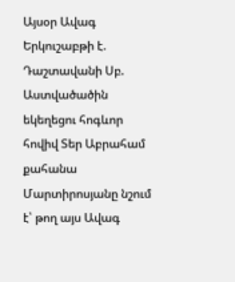Այսօր Ավագ Երկուշաբթի է. Դաշտավանի Սբ. Աստվածածին եկեղեցու հոգևոր հովիվ Տեր Աբրահամ քահանա Մարտիրոսյանը նշում է՝ թող այս Ավագ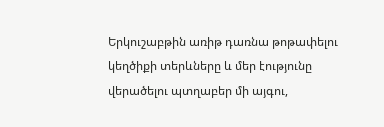Երկուշաբթին առիթ դառնա թոթափելու կեղծիքի տերևները և մեր էությունը վերածելու պտղաբեր մի այգու,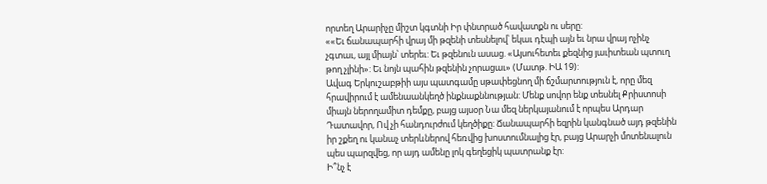որտեղ Արարիչը միշտ կգտնի Իր փնտրած հավատքն ու սերը:
««Եւ ճանապարհի վրայ մի թզենի տեսնելով՝ եկաւ դէպի այն եւ նրա վրայ ոչինչ չգտաւ, այլ միայն՝ տերեւ: Եւ թզենուն ասաց. «Այսուհետեւ քեզնից յաւիտեան պտուղ թող չլինի»: Եւ նոյն պահին թզենին չորացաւ» (Մատթ. ԻԱ 19):
Ավագ Երկուշաբթիի այս պատգամը սթափեցնող մի ճշմարտություն է, որը մեզ հրավիրում է ամենաանկեղծ ինքնաքննության: Մենք սովոր ենք տեսնել Քրիստոսի միայն ներողամիտ դեմքը, բայց այսօր Նա մեզ ներկայանում է որպես Արդար Դատավոր, Ով չի հանդուրժում կեղծիքը: Ճանապարհի եզրին կանգնած այդ թզենին իր շքեղ ու կանաչ տերևներով հեռվից խոստումնալից էր, բայց Արարչի մոտենալուն պես պարզվեց, որ այդ ամենը լոկ գեղեցիկ պատրանք էր:
Ի՞նչ է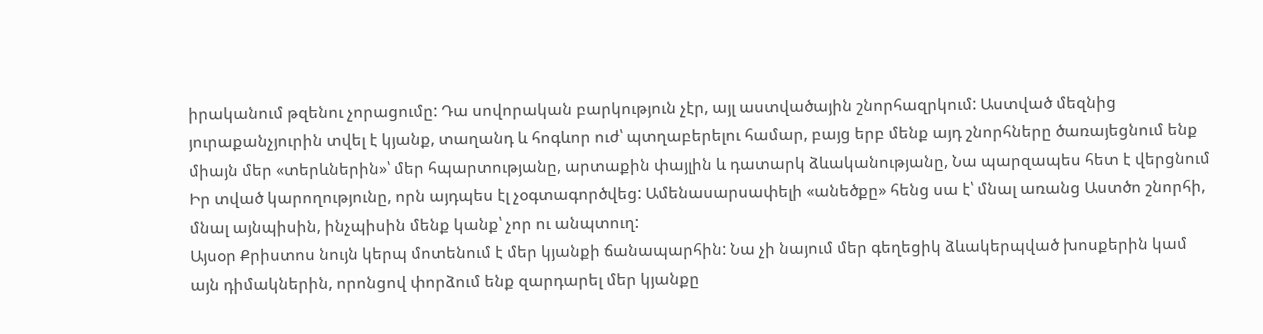իրականում թզենու չորացումը: Դա սովորական բարկություն չէր, այլ աստվածային շնորհազրկում: Աստված մեզնից յուրաքանչյուրին տվել է կյանք, տաղանդ և հոգևոր ուժ՝ պտղաբերելու համար, բայց երբ մենք այդ շնորհները ծառայեցնում ենք միայն մեր «տերևներին»՝ մեր հպարտությանը, արտաքին փայլին և դատարկ ձևականությանը, Նա պարզապես հետ է վերցնում Իր տված կարողությունը, որն այդպես էլ չօգտագործվեց: Ամենասարսափելի «անեծքը» հենց սա է՝ մնալ առանց Աստծո շնորհի, մնալ այնպիսին, ինչպիսին մենք կանք՝ չոր ու անպտուղ:
Այսօր Քրիստոս նույն կերպ մոտենում է մեր կյանքի ճանապարհին: Նա չի նայում մեր գեղեցիկ ձևակերպված խոսքերին կամ այն դիմակներին, որոնցով փորձում ենք զարդարել մեր կյանքը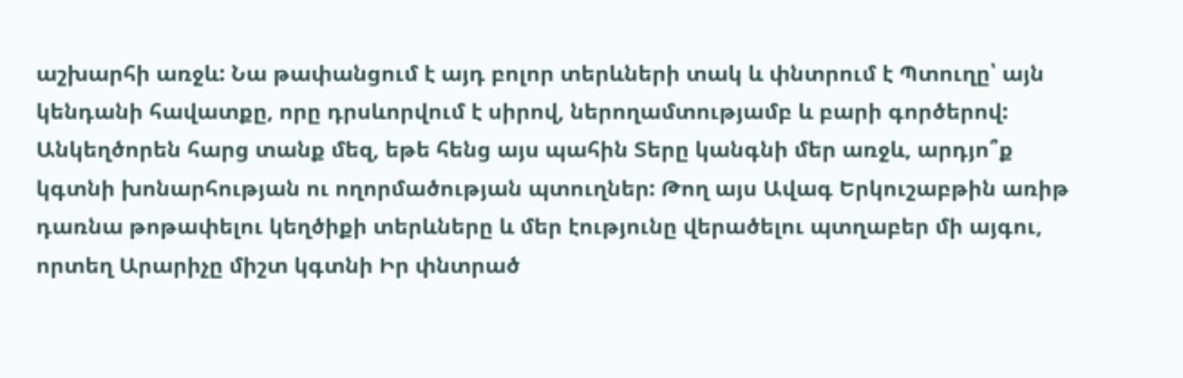աշխարհի առջև: Նա թափանցում է այդ բոլոր տերևների տակ և փնտրում է Պտուղը՝ այն կենդանի հավատքը, որը դրսևորվում է սիրով, ներողամտությամբ և բարի գործերով:
Անկեղծորեն հարց տանք մեզ, եթե հենց այս պահին Տերը կանգնի մեր առջև, արդյո՞ք կգտնի խոնարհության ու ողորմածության պտուղներ: Թող այս Ավագ Երկուշաբթին առիթ դառնա թոթափելու կեղծիքի տերևները և մեր էությունը վերածելու պտղաբեր մի այգու, որտեղ Արարիչը միշտ կգտնի Իր փնտրած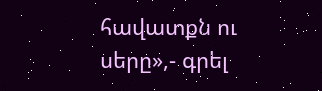հավատքն ու սերը»,- գրել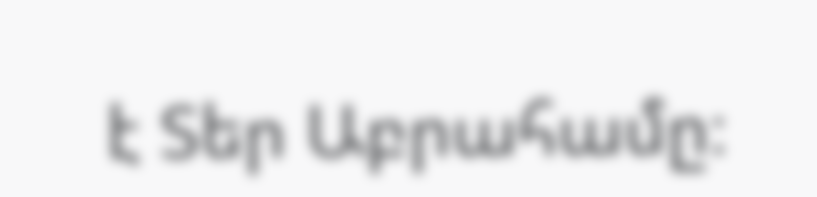է Տեր Աբրահամը։